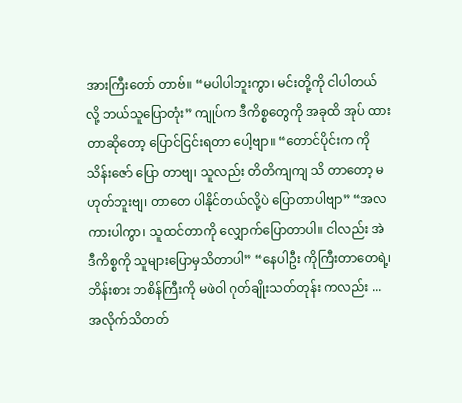အားကြီးတော် တာဗ်။ “မပါပါဘူးကွာ၊ မင်းတို့ကို ငါပါတယ် လို့ ဘယ်သူပြောတုံး” ကျုပ်က ဒီကိစ္စတွေကို အခုထိ အုပ် ထားတာဆိုတော့ ပြောင်ငြင်းရတာ ပေါ့ဗျာ။ “တောင်ပိုင်းက ကိုသိန်းဇော် ပြော တာဗျ၊ သူလည်း တိတိကျကျ သိ တာတော့ မဟုတ်ဘူးဗျ၊ တာတေ ပါနိုင်တယ်လို့ပဲ ပြောတာပါဗျာ” “အလကားပါကွာ၊ သူထင်တာကို လျှောက်ပြောတာပါ။ ငါလည်း အဲ ဒီကိစ္စကို သူများပြောမှသိတာပါ” “နေပါဦး ကိုကြီးတာတေရဲ့၊ ဘိန်းစား ဘစိန်ကြီးကို မဖဲဝါ ဂုတ်ချိုးသတ်တုန်း ကလည်း ...
အလိုက်သိတတ်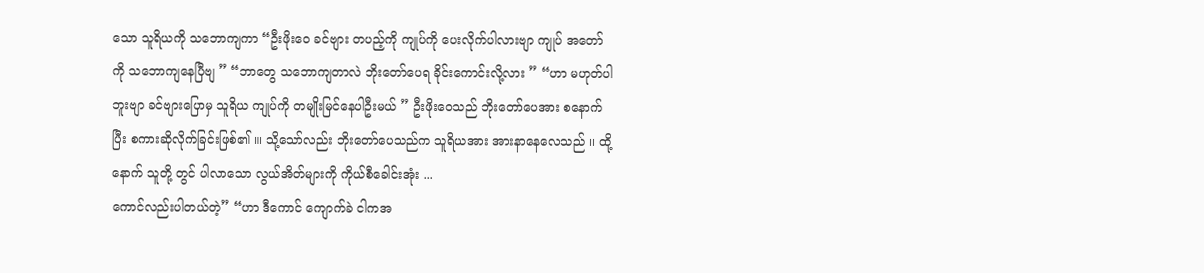သော သူရိယကို သဘောကျကာ “ဦးဖိုးဝေ ခင်ဗျား တပည့်ကို ကျုပ်ကို ပေးလိုက်ပါလားဗျာ ကျုပ် အတော်ကို သဘောကျနေပြီဗျ ” “ဘာတွေ သဘောကျတာလဲ ဘိုးတော်ပေရ ခိုင်းကောင်းလို့လား ” “ဟာ မဟုတ်ပါဘူးဗျာ ခင်ဗျားပြောမှ သူရိယ ကျုပ်ကို တမျိုးမြင်နေပါဦးမယ် ” ဦးဖိုးဝေသည် ဘိုးတော်ပေအား စနောက်ပြီး စကားဆိုလိုက်ခြင်းဖြစ်၏ ။၊ သို့သော်လည်း ဘိုးတော်ပေသည်က သူရိယအား အားနာနေလေသည် ၊၊ ထို့နောက် သူတို့ တွင် ပါလာသော လွယ်အိတ်များကို ကိုယ်စီခေါင်းအုံး ...
ကောင်လည်းပါတယ်တဲ့” “ဟာ ဒီကောင် ကျောက်ခဲ ငါကအ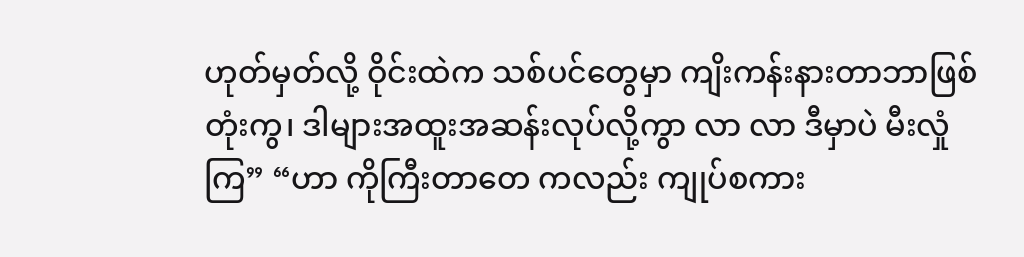ဟုတ်မှတ်လို့ ဝိုင်းထဲက သစ်ပင်တွေမှာ ကျိးကန်းနားတာဘာဖြစ်တုံးကွ၊ ဒါများအထူးအဆန်းလုပ်လို့ကွာ လာ လာ ဒီမှာပဲ မီးလှုံကြ” “ဟာ ကိုကြီးတာတေ ကလည်း ကျုပ်စကား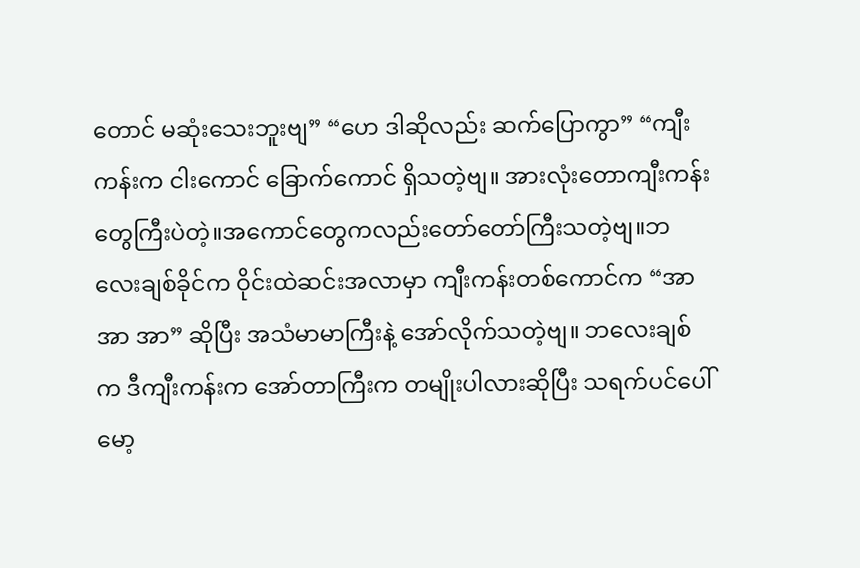တောင် မဆုံးသေးဘူးဗျ” “ဟေ ဒါဆိုလည်း ဆက်ပြောကွာ” “ကျီးကန်းက ငါးကောင် ခြောက်ကောင် ရှိသတဲ့ဗျ။ အားလုံးတောကျီးကန်းတွေကြီးပဲတဲ့။အကောင်တွေကလည်းတော်တော်ကြီးသတဲ့ဗျ။ဘလေးချစ်ခိုင်က ဝိုင်းထဲဆင်းအလာမှာ ကျီးကန်းတစ်ကောင်က “အာ အာ အာ” ဆိုပြီး အသံမာမာကြီးနဲ့ အော်လိုက်သတဲ့ဗျ။ ဘလေးချစ်က ဒီကျီးကန်းက အော်တာကြီးက တမျိုးပါလားဆိုပြီး သရက်ပင်ပေါ်မော့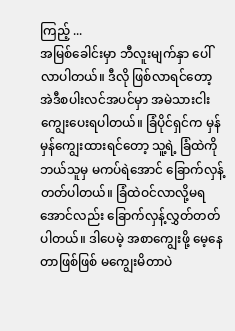ကြည့် ...
အမြစ်ခေါင်းမှာ ဘီလူးမျက်နှာ ပေါ်လာပါတယ်။ ဒီလို ဖြစ်လာရင်တော့ အဲဒီစပါးလင်အပင်မှာ အမဲသားငါး ကျွေးပေးရပါတယ်။ ခြံပိုင်ရှင်က မှန်မှန်ကျွေးထားရင်တော့ သူ့ရဲ့ ခြံထဲကို ဘယ်သူမှ မကပ်ရဲအောင် ခြောက်လှန့်တတ်ပါတယ်။ ခြံထဲဝင်လာလို့မရအောင်လည်း ခြောက်လှန့်လွှတ်တတ်ပါတယ်။ ဒါပေမဲ့ အစာကျွေးဖို့ မေ့နေတာဖြစ်ဖြစ် မကျွေးမိတာပဲ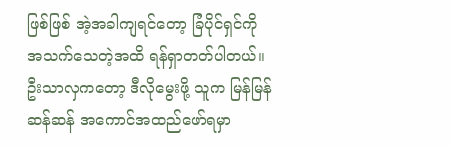ဖြစ်ဖြစ် အဲ့အခါကျရင်တော့ ခြံပိုင်ရှင်ကို အသက်သေတဲ့အထိ ရန်ရှာတတ်ပါတယ်။ ဦးသာလှကတော့ ဒီလိုမွေးဖို့ သူက မြန်မြန်ဆန်ဆန် အကောင်အထည်ဖော်ရမှာ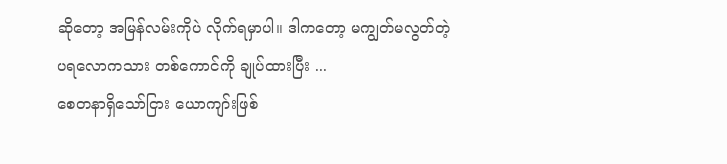ဆိုတော့ အမြန်လမ်းကိုပဲ လိုက်ရမှာပါ။ ဒါကတော့ မကျွတ်မလွတ်တဲ့ ပရလောကသား တစ်ကောင်ကို ချုပ်ထားပြီး ...
စေတနာရှိသော်ငြား ယောကျာ်းဖြစ်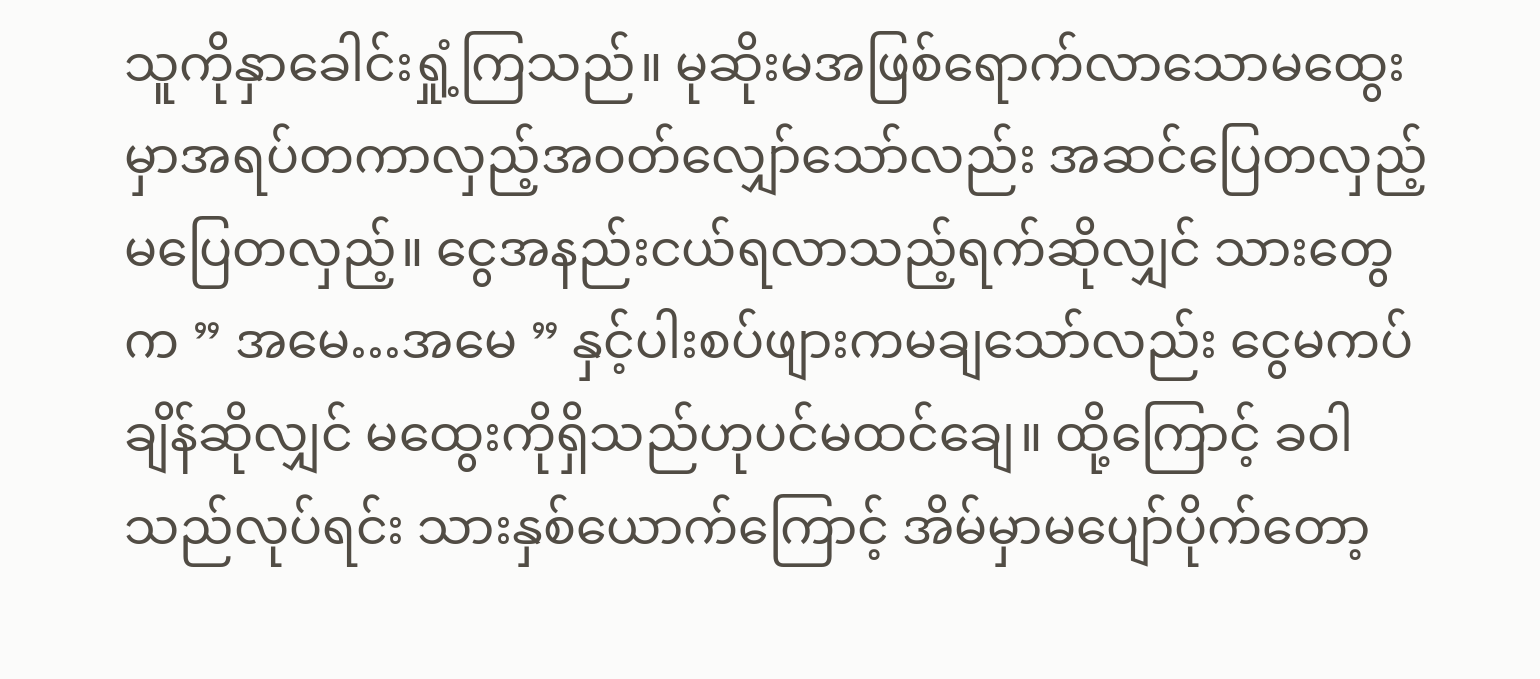သူကိုနှာခေါင်းရှုံ့ကြသည်။ မုဆိုးမအဖြစ်ရောက်လာသောမထွေးမှာအရပ်တကာလှည့်အဝတ်လျှော်သော်လည်း အဆင်ပြေတလှည့် မပြေတလှည့်။ ငွေအနည်းငယ်ရလာသည့်ရက်ဆိုလျှင် သားတွေက ” အမေ…အမေ ” နှင့်ပါးစပ်ဖျားကမချသော်လည်း ငွေမကပ်ချိန်ဆိုလျှင် မထွေးကိုရှိသည်ဟုပင်မထင်ချေ။ ထို့ကြောင့် ခဝါသည်လုပ်ရင်း သားနှစ်ယောက်ကြောင့် အိမ်မှာမပျော်ပိုက်တော့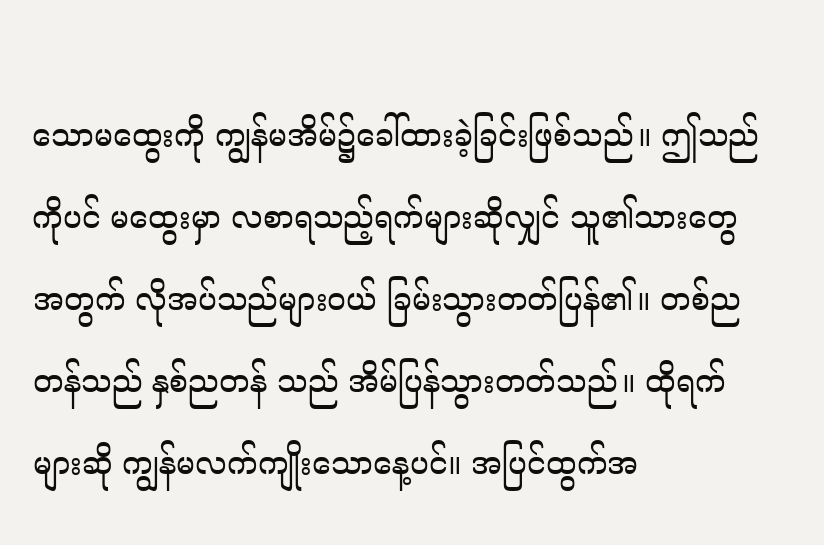သောမထွေးကို ကျွန်မအိမ်၌ခေါ်ထားခဲ့ခြင်းဖြစ်သည်။ ဤသည်ကိုပင် မထွေးမှာ လစာရသည့်ရက်များဆိုလျှင် သူ၏သားတွေအတွက် လိုအပ်သည်များဝယ် ခြမ်းသွားတတ်ပြန်၏။ တစ်ညတန်သည် နှစ်ညတန် သည် အိမ်ပြန်သွားတတ်သည်။ ထိုရက်များဆို ကျွန်မလက်ကျိုးသောနေ့ပင်။ အပြင်ထွက်အ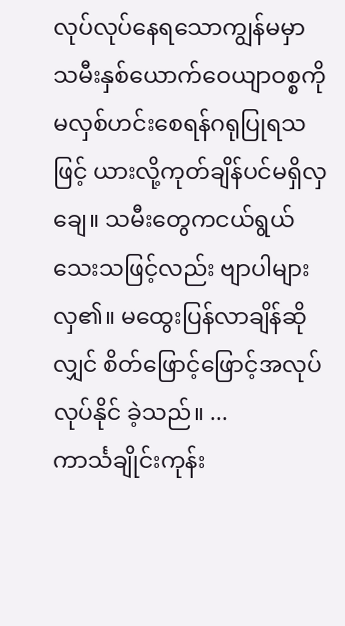လုပ်လုပ်နေရသောကျွန်မမှာ သမီးနှစ်ယောက်ဝေယျာဝစ္စကို မလှစ်ဟင်းစေရန်ဂရုပြုရသဖြင့် ယားလို့ကုတ်ချိန်ပင်မရှိလှချေ။ သမီးတွေကငယ်ရွယ်သေးသဖြင့်လည်း ဗျာပါများလှ၏။ မထွေးပြန်လာချိန်ဆိုလျှင် စိတ်ဖြောင့်ဖြောင့်အလုပ်လုပ်နိုင် ခဲ့သည်။ ...
ကာင်္သချိုင်းကုန်း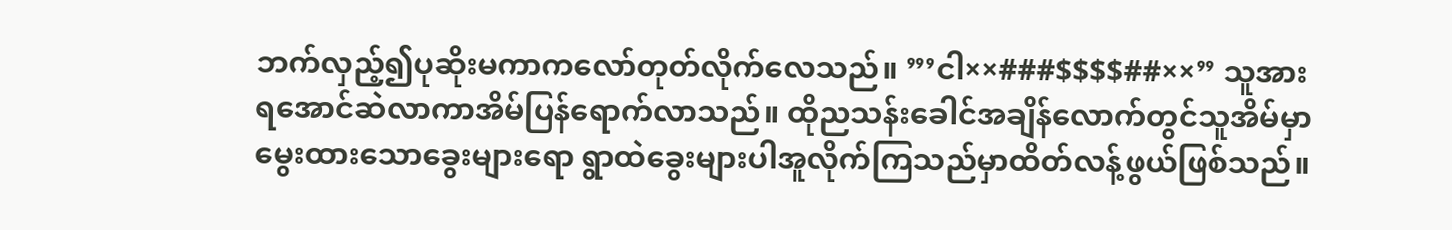ဘက်လှည့်၍ပုဆိုးမကာကလော်တုတ်လိုက်လေသည်။ ”’ငါ××###$$$$##××” သူအားရအောင်ဆဲလာကာအိမ်ပြန်ရောက်လာသည်။ ထိုညသန်းခေါင်အချိန်လောက်တွင်သူအိမ်မှာမွေးထားသောခွေးများရော ရွာထဲခွေးများပါအူလိုက်ကြသည်မှာထိတ်လန့်ဖွယ်ဖြစ်သည်။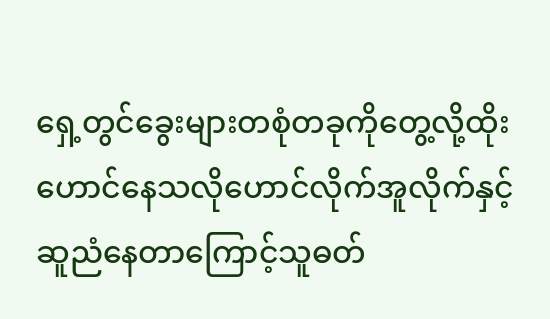ရှေ့တွင်ခွေးများတစုံတခုကိုတွေ့လို့ထိုးဟောင်နေသလိုဟောင်လိုက်အူလိုက်နှင့် ဆူညံနေတာကြောင့်သူဓတ်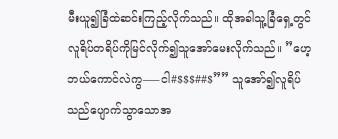မီးယူ၍ခြံထဲဆင်းကြည့်လိုက်သည်။ ထိုအခါသူ့ခြံရှေ့တွင်လူရိပ်တရိပ်ကိုမြင်လိုက်၍သူအော်မေးလိုက်သည်။ ”ဟေ့ဘယ်ကောင်လဲကွ—–ငါ#$$$##$”” သူအော်၍လူရိပ်သည်ပျောက်သွာသောအ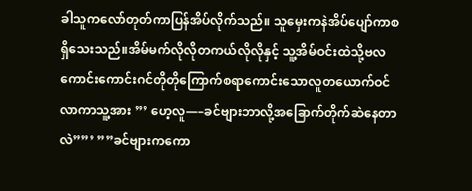ခါသူကလော်တုတ်ကာပြန်အိပ်လိုက်သည်။ သူမှေးကနဲအိပ်ပျော်ကာစရှိသေးသည်။အိမ်မက်လိုလိုတကယ်လိုလိုနှင့် သူ့အိမ်ဝင်းထဲသို့ဗလကောင်းကောင်းဂင်တိုတိုကြောက်စရာကောင်းသောလူတယောက်ဝင်လာကာသူ့အား ”’ ဟေ့လူ—–ခင်ဗျားဘာလို့အခြောက်တိုက်ဆဲနေတာလဲ””’ ””ခင်ဗျားကကော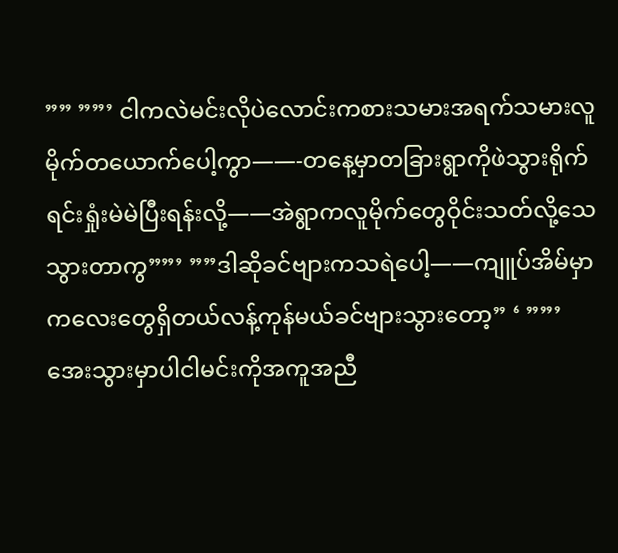”” ””’ ငါကလဲမင်းလိုပဲလောင်းကစားသမားအရက်သမားလူမိုက်တယောက်ပေါ့ကွာ——-တနေ့မှာတခြားရွာကိုဖဲသွားရိုက်ရင်းရှုံးမဲမဲပြီးရန်းလို့——အဲရွာကလူမိုက်တွေဝိုင်းသတ်လို့သေသွားတာကွ””’ ””ဒါဆိုခင်ဗျားကသရဲပေါ့——ကျူပ်အိမ်မှာကလေးတွေရှိတယ်လန့်ကုန်မယ်ခင်ဗျားသွားတော့” ‘ ””’အေးသွားမှာပါငါမင်းကိုအကူအညီ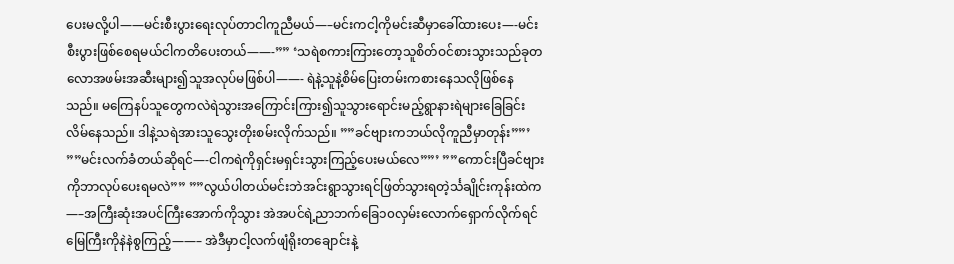ပေးမလို့ပါ——မင်းစီးပွားရေးလုပ်တာငါကူညီမယ်—–မင်းကငါ့ကိုမင်းဆီမှာခေါ်ထားပေး—-မင်းစီးပွားဖြစ်စေရမယ်ငါကတိပေးတယ်——-”” ‘သရဲစကားကြားတော့သူစိတ်ဝင်စားသွားသည်ခုတလောအဖမ်းအဆီးများ၍သူအလုပ်မဖြစ်ပါ——- ရဲနဲ့သူနဲ့စိမ်ပြေးတမ်းကစားနေသလိုဖြစ်နေသည်။ မကြေနပ်သူတွေကလဲရဲသွားအကြောင်းကြား၍သူသွားရောင်းမည့်ရွာနားရဲများခြေခြင်းလိမ်နေသည်။ ဒါနဲ့သရဲအားသူသွေးတိုးစမ်းလိုက်သည်။ ””ခင်ဗျားကဘယ်လိုကူညီမှာတုန်း””’ ””မင်းလက်ခံတယ်ဆိုရင်—-ငါကရဲကိုရှင်းမရှင်းသွားကြည့်ပေးမယ်လေ””’ ””ကောင်းပြီခင်ဗျားကိုဘာလုပ်ပေးရမလဲ”” ””လွယ်ပါတယ်မင်းဘဲအင်းရွာသွားရင်ဖြတ်သွားရတဲ့င်္သချိုင်းကုန်းထဲက—–အကြီးဆုံးအပင်ကြီးအောက်ကိုသွား အဲအပင်ရဲ့ညာဘက်ခြေ၁၀လှမ်းလောက်ရှောက်လိုက်ရင် မြေကြီးကိုနဲနဲစွကြည့်——– အဲဒီမှာငါ့လက်ဖျံရိုးတချောင်းနဲ့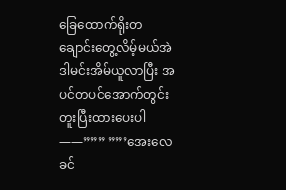ခြေထောက်ရိုးတချောင်းတွေ့လိမ့်မယ်အဲဒါမင်းအိမ်ယူလာပြီး အပင်တပင်အောက်တွင်းတူးပြီးထားပေးပါ——””” ””’အေးလေခင်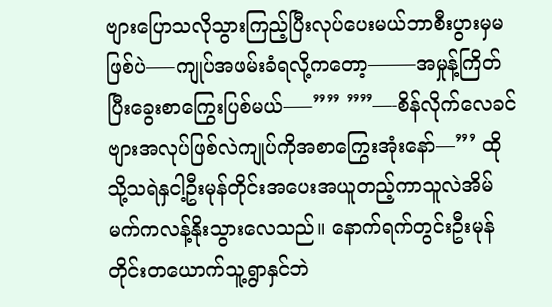ဗျားပြောသလိုသွားကြည့်ပြီးလုပ်ပေးမယ်ဘာစီးပွားမှမဖြစ်ပဲ—–ကျုပ်အဖမ်းခံရလို့ကတော့——–အမှုန့်ကြိတ်ပြီးခွေးစာကြွေးပြစ်မယ်—–”” ””—-စိန်လိုက်လေခင်ဗျားအလုပ်ဖြစ်လဲကျုပ်ကိုအစာကြွေးအုံးနော်—”’ ထိုသို့သရဲနှငါ့ဦးမုန်တိုင်းအပေးအယူတည့်ကာသူလဲအိမ်မက်ကလန့်နိုးသွားလေသည်။ နောက်ရက်တွင်းဦးမုန်တိုင်းတယောက်သူ့ရွာနှင်ဘဲ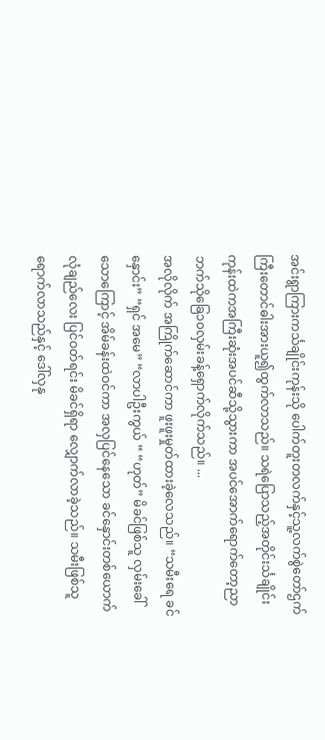အင်းရွာကြားကင်္သချိုင်းကုန်းသို ပေါက်တူးတလက်နှင့်သူ့လက်စွဲတော်ဌက်ကြီးတောင်ဓါးအားယူ၍ထွက်လာသည်။ သရဲပြောသည့်အတိုင်းင်္သချိုင်းကုန်းထဲကအကြီးဆုံးအပင်ဆီသို့သွားကာ အပင်အောက်ရောက်တော့ညာဘက်သိုခြေ၁၀လှမ်းခန့်ရှောက်လိုက်သည်။ ...
အလိုလိုက် အကြိုက်ဆောင်ကာ ဖူးဖူးမှုတ်ထားခဲ့လေသည်။ “သမီးရေ ခင်နှောင်း” “ရှင် အမေ” “လာပါဦးကွယ် “ “ဟုတ်” မိခင်ဖြစ်သူ လှမ်းခေါ်သောကြောင့် အိမ်ခန်းထဲဝင်ကာ အလှပြင်နေသော ခင်နှောင်းတစ်ယောက် လုံချည်လေး ပြင်ဝတ်ရင်း မိခင်ရှိရာ လျှောက်လာခဲ့သည်။ သမီးဖြစ်သူ ရောက်လာသည်နှင့် ဒေါ်လှနု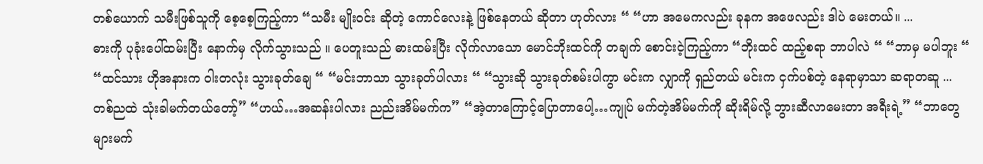တစ်ယောက် သမီးဖြစ်သူကို စေ့စေ့ကြည့်ကာ “သမီး မျိုးဝင်း ဆိုတဲ့ ကောင်လေးနဲ့ ဖြစ်နေတယ် ဆိုတာ ဟုတ်လား “ “ဟာ အမေကလည်း ခုနက အဖေလည်း ဒါပဲ မေးတယ်။ ...
ဓားကို ပုခုံးပေါ်ထမ်းပြီး နောက်မှ လိုက်သွားသည် ။ ပေတူးသည် ဓားထမ်းပြီး လိုက်လာသော မောင်ဘိုးထင်ကို တချက် စောင်းငဲ့ကြည့်ကာ “ဘိုးထင် ထည့်စရာ ဘာပါလဲ “ “ဘာမှ မပါဘူး “ “ထင်သား ဟိုအနားက ဝါးတလုံး သွားခုတ်ချေ “ “မင်းဘာသာ သွားခုတ်ပါလား “ “သွားဆို သွားခုတ်စမ်းပါကွာ မင်းက လျှာကို ရှည်တယ် မင်းက ငှက်ပစ်တဲ့ နေရာမှာသာ ဆရာတဆူ ...
တစ်ညထဲ သုံးခါမက်တယ်တော့်” “ဟယ်…အဆန်းပါလား ညည်းအိမ်မက်က” “အဲ့တာကြောင့်ပြောတာပေါ့…ကျုပ် မက်တဲ့အိမ်မက်ကို ဆိုးရိမ်လို့ ဘွားဆီလာမေးတာ အရီးရဲ့” “ဘာတွေများမက်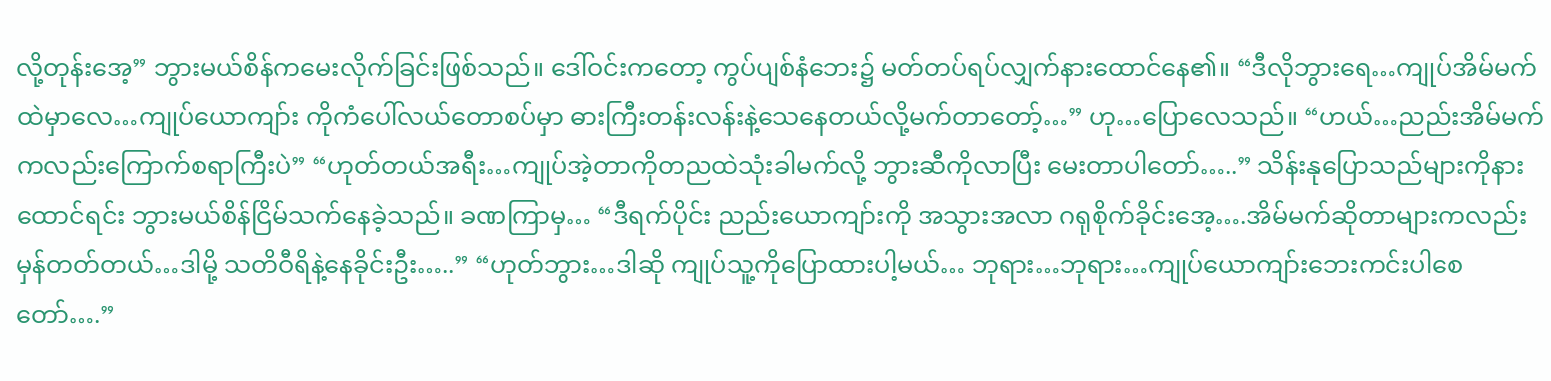လို့တုန်းအေ့” ဘွားမယ်စိန်ကမေးလိုက်ခြင်းဖြစ်သည်။ ဒေါ်ဝင်းကတော့ ကွပ်ပျစ်နံဘေး၌ မတ်တပ်ရပ်လျှက်နားထောင်နေ၏။ “ဒီလိုဘွားရေ…ကျုပ်အိမ်မက်ထဲမှာလေ…ကျုပ်ယောကျာ်း ကိုကံပေါ်လယ်တောစပ်မှာ ဓားကြီးတန်းလန်းနဲ့သေနေတယ်လို့မက်တာတော့်…” ဟု…ပြောလေသည်။ “ဟယ်…ညည်းအိမ်မက်ကလည်းကြောက်စရာကြီးပဲ” “ဟုတ်တယ်အရီး…ကျုပ်အဲ့တာကိုတညထဲသုံးခါမက်လို့ ဘွားဆီကိုလာပြီး မေးတာပါတော်…..” သိန်းနုပြောသည်များကိုနားထောင်ရင်း ဘွားမယ်စိန်ငြိမ်သက်နေခဲ့သည်။ ခဏကြာမှ… “ဒီရက်ပိုင်း ညည်းယောကျာ်းကို အသွားအလာ ဂရုစိုက်ခိုင်းအေ့….အိမ်မက်ဆိုတာများကလည်းမှန်တတ်တယ်…ဒါမို့ သတိဝီရိနဲ့နေခိုင်းဦး…..” “ဟုတ်ဘွား…ဒါဆို ကျုပ်သူ့ကိုပြောထားပါ့မယ်… ဘုရား…ဘုရား…ကျုပ်ယောကျာ်းဘေးကင်းပါစေတော်….”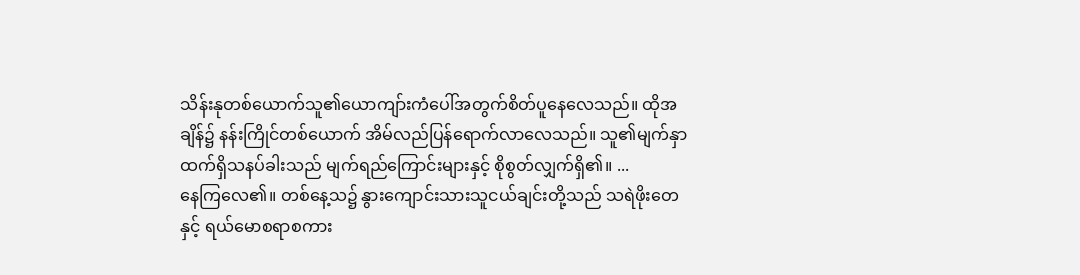သိန်းနုတစ်ယောက်သူ၏ယောကျာ်းကံပေါ်အတွက်စိတ်ပူနေလေသည်။ ထိုအချိန်၌ နန်းကြိုင်တစ်ယောက် အိမ်လည်ပြန်ရောက်လာလေသည်။ သူ၏မျက်နှာထက်ရှိသနပ်ခါးသည် မျက်ရည်ကြောင်းများနှင့် စိုစွတ်လျှက်ရှိ၏။ ...
နေကြလေ၏။ တစ်နေ့သ၌ နွားကျောင်းသားသူငယ်ချင်းတို့သည် သရဲဖိုးတေနှင့် ရယ်မောစရာစကား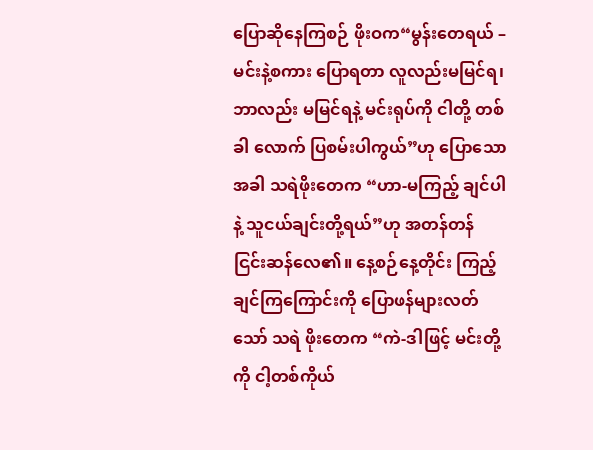ပြောဆိုနေကြစဉ် ဖိုးဝက“မွန်းတေရယ် – မင်းနဲ့စကား ပြောရတာ လူလည်းမမြင်ရ၊ ဘာလည်း မမြင်ရနဲ့ မင်းရုပ်ကို ငါတို့ တစ်ခါ လောက် ပြစမ်းပါကွယ်”ဟု ပြောသောအခါ သရဲဖိုးတေက “ဟာ-မကြည့် ချင်ပါနဲ့ သူငယ်ချင်းတို့ရယ်”ဟု အတန်တန် ငြင်းဆန်လေ၏။ နေ့စဉ်နေ့တိုင်း ကြည့်ချင်ကြကြောင်းကို ပြောဖန်များလတ်သော် သရဲ ဖိုးတေက “ကဲ-ဒါဖြင့် မင်းတို့ကို ငါ့တစ်ကိုယ်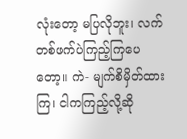လုံးတော့ မပြလိုဘူး၊ လက် တစ်ဖက်ပဲကြည့်ကြပေတော့။ ကဲ- မျက်စိမှိတ်ထားကြ၊ ငါကကြည့်လို့ဆို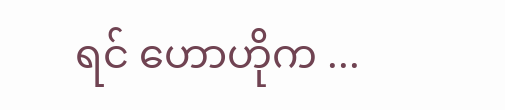ရင် ဟောဟိုက ...